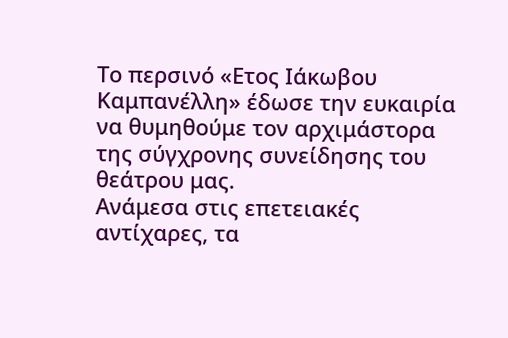Το περσινό «Ετος Ιάκωβου Καμπανέλλη» έδωσε την ευκαιρία να θυμηθούμε τον αρχιμάστορα της σύγχρονης συνείδησης του θεάτρου μας.
Ανάμεσα στις επετειακές αντίχαρες, τα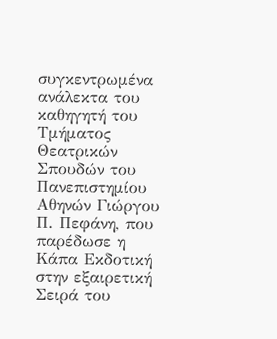συγκεντρωμένα ανάλεκτα του καθηγητή του Τμήματος Θεατρικών Σπουδών του Πανεπιστημίου Αθηνών Γιώργου Π. Πεφάνη, που παρέδωσε η Κάπα Εκδοτική στην εξαιρετική Σειρά του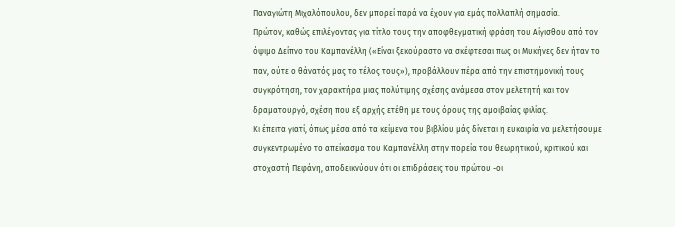Παναγιώτη Μιχαλόπουλου, δεν μπορεί παρά να έχουν για εμάς πολλαπλή σημασία.
Πρώτον, καθώς επιλέγοντας για τίτλο τους την αποφθεγματική φράση του Αίγισθου από τον όψιμο Δείπνο του Καμπανέλλη («Είναι ξεκούραστο να σκέφτεσαι πως οι Μυκήνες δεν ήταν το παν, ούτε ο θάνατός μας το τέλος τους»), προβάλλουν πέρα από την επιστημονική τους συγκρότηση, τον χαρακτήρα μιας πολύτιμης σχέσης ανάμεσα στον μελετητή και τον δραματουργό, σχέση που εξ αρχής ετέθη με τους όρους της αμοιβαίας φιλίας.
Κι έπειτα γιατί, όπως μέσα από τα κείμενα του βιβλίου μάς δίνεται η ευκαιρία να μελετήσουμε συγκεντρωμένο το απείκασμα του Καμπανέλλη στην πορεία του θεωρητικού, κριτικού και στοχαστή Πεφάνη, αποδεικνύουν ότι οι επιδράσεις του πρώτου -οι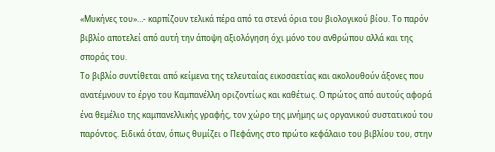«Μυκήνες του»…- καρπίζουν τελικά πέρα από τα στενά όρια του βιολογικού βίου. Το παρόν βιβλίο αποτελεί από αυτή την άποψη αξιολόγηση όχι μόνο του ανθρώπου αλλά και της σποράς του.
Το βιβλίο συντίθεται από κείμενα της τελευταίας εικοσαετίας και ακολουθούν άξονες που ανατέμνουν το έργο του Καμπανέλλη οριζοντίως και καθέτως. Ο πρώτος από αυτούς αφορά ένα θεμέλιο της καμπανελλικής γραφής, τον χώρο της μνήμης ως οργανικού συστατικού του παρόντος. Ειδικά όταν, όπως θυμίζει ο Πεφάνης στο πρώτο κεφάλαιο του βιβλίου του, στην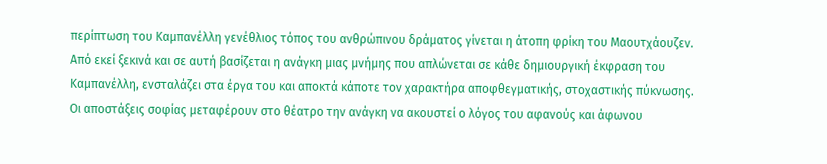περίπτωση του Καμπανέλλη γενέθλιος τόπος του ανθρώπινου δράματος γίνεται η άτοπη φρίκη του Μαουτχάουζεν.
Από εκεί ξεκινά και σε αυτή βασίζεται η ανάγκη μιας μνήμης που απλώνεται σε κάθε δημιουργική έκφραση του Καμπανέλλη, ενσταλάζει στα έργα του και αποκτά κάποτε τον χαρακτήρα αποφθεγματικής, στοχαστικής πύκνωσης. Οι αποστάξεις σοφίας μεταφέρουν στο θέατρο την ανάγκη να ακουστεί ο λόγος του αφανούς και άφωνου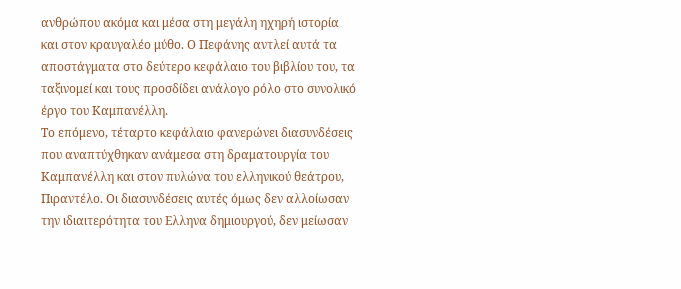ανθρώπου ακόμα και μέσα στη μεγάλη ηχηρή ιστορία και στον κραυγαλέο μύθο. Ο Πεφάνης αντλεί αυτά τα αποστάγματα στο δεύτερο κεφάλαιο του βιβλίου του, τα ταξινομεί και τους προσδίδει ανάλογο ρόλο στο συνολικό έργο του Καμπανέλλη.
Το επόμενο, τέταρτο κεφάλαιο φανερώνει διασυνδέσεις που αναπτύχθηκαν ανάμεσα στη δραματουργία του Καμπανέλλη και στον πυλώνα του ελληνικού θεάτρου, Πιραντέλο. Οι διασυνδέσεις αυτές όμως δεν αλλοίωσαν την ιδιαιτερότητα του Ελληνα δημιουργού, δεν μείωσαν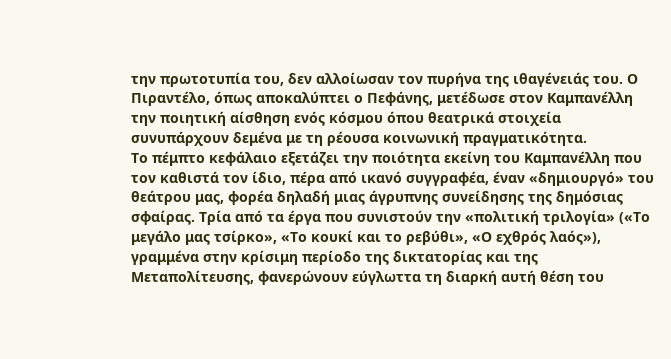την πρωτοτυπία του, δεν αλλοίωσαν τον πυρήνα της ιθαγένειάς του. Ο Πιραντέλο, όπως αποκαλύπτει ο Πεφάνης, μετέδωσε στον Καμπανέλλη την ποιητική αίσθηση ενός κόσμου όπου θεατρικά στοιχεία συνυπάρχουν δεμένα με τη ρέουσα κοινωνική πραγματικότητα.
Το πέμπτο κεφάλαιο εξετάζει την ποιότητα εκείνη του Καμπανέλλη που τον καθιστά τον ίδιο, πέρα από ικανό συγγραφέα, έναν «δημιουργό» του θεάτρου μας, φορέα δηλαδή μιας άγρυπνης συνείδησης της δημόσιας σφαίρας. Τρία από τα έργα που συνιστούν την «πολιτική τριλογία» («Το μεγάλο μας τσίρκο», «Το κουκί και το ρεβύθι», «Ο εχθρός λαός»), γραμμένα στην κρίσιμη περίοδο της δικτατορίας και της Μεταπολίτευσης, φανερώνουν εύγλωττα τη διαρκή αυτή θέση του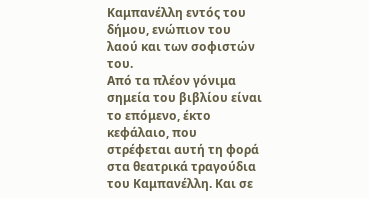Καμπανέλλη εντός του δήμου, ενώπιον του λαού και των σοφιστών του.
Από τα πλέον γόνιμα σημεία του βιβλίου είναι το επόμενο, έκτο κεφάλαιο, που στρέφεται αυτή τη φορά στα θεατρικά τραγούδια του Καμπανέλλη. Και σε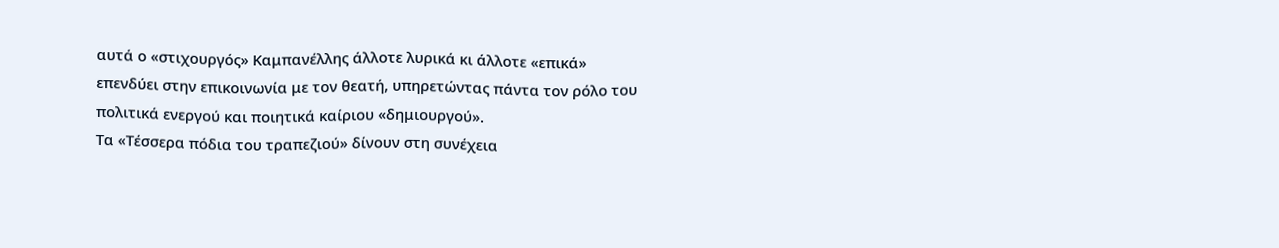αυτά ο «στιχουργός» Καμπανέλλης άλλοτε λυρικά κι άλλοτε «επικά» επενδύει στην επικοινωνία με τον θεατή, υπηρετώντας πάντα τον ρόλο του πολιτικά ενεργού και ποιητικά καίριου «δημιουργού».
Τα «Τέσσερα πόδια του τραπεζιού» δίνουν στη συνέχεια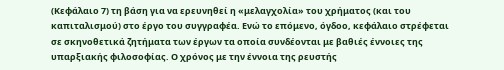(Κεφάλαιο 7) τη βάση για να ερευνηθεί η «μελαγχολία» του χρήματος (και του καπιταλισμού) στο έργο του συγγραφέα. Ενώ το επόμενο, όγδοο, κεφάλαιο στρέφεται σε σκηνοθετικά ζητήματα των έργων τα οποία συνδέονται με βαθιές έννοιες της υπαρξιακής φιλοσοφίας. Ο χρόνος με την έννοια της ρευστής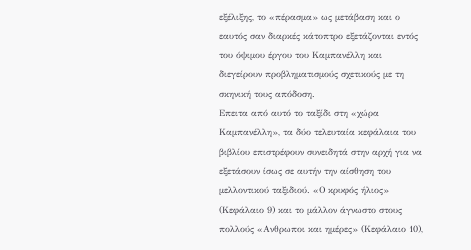εξέλιξης, το «πέρασμα» ως μετάβαση και ο εαυτός σαν διαρκές κάτοπτρο εξετάζονται εντός του όψιμου έργου του Καμπανέλλη και διεγείρουν προβληματισμούς σχετικούς με τη σκηνική τους απόδοση.
Επειτα από αυτό το ταξίδι στη «χώρα Καμπανέλλη», τα δύο τελευταία κεφάλαια του βιβλίου επιστρέφουν συνειδητά στην αρχή για να εξετάσουν ίσως σε αυτήν την αίσθηση του μελλοντικού ταξιδιού. «Ο κρυφός ήλιος» (Κεφάλαιο 9) και το μάλλον άγνωστο στους πολλούς «Ανθρωποι και ημέρες» (Κεφάλαιο 10),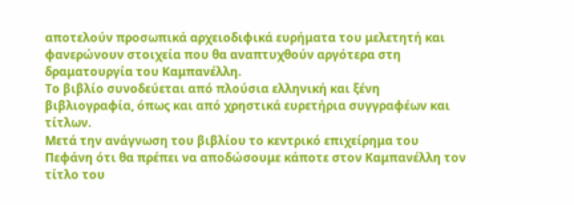αποτελούν προσωπικά αρχειοδιφικά ευρήματα του μελετητή και φανερώνουν στοιχεία που θα αναπτυχθούν αργότερα στη δραματουργία του Καμπανέλλη.
Το βιβλίο συνοδεύεται από πλούσια ελληνική και ξένη βιβλιογραφία, όπως και από χρηστικά ευρετήρια συγγραφέων και τίτλων.
Μετά την ανάγνωση του βιβλίου το κεντρικό επιχείρημα του Πεφάνη ότι θα πρέπει να αποδώσουμε κάποτε στον Καμπανέλλη τον τίτλο του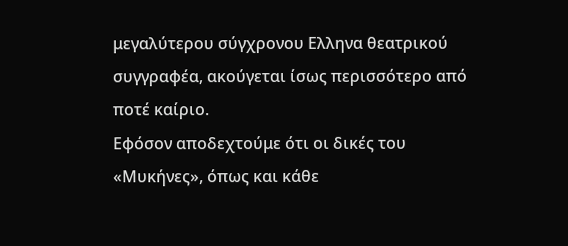μεγαλύτερου σύγχρονου Ελληνα θεατρικού συγγραφέα, ακούγεται ίσως περισσότερο από ποτέ καίριο.
Εφόσον αποδεχτούμε ότι οι δικές του «Μυκήνες», όπως και κάθε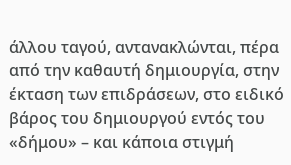άλλου ταγού, αντανακλώνται, πέρα από την καθαυτή δημιουργία, στην έκταση των επιδράσεων, στο ειδικό βάρος του δημιουργού εντός του «δήμου» – και κάποια στιγμή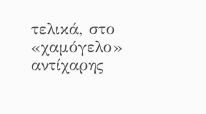τελικά, στο «χαμόγελο» αντίχαρης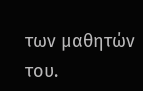των μαθητών του.